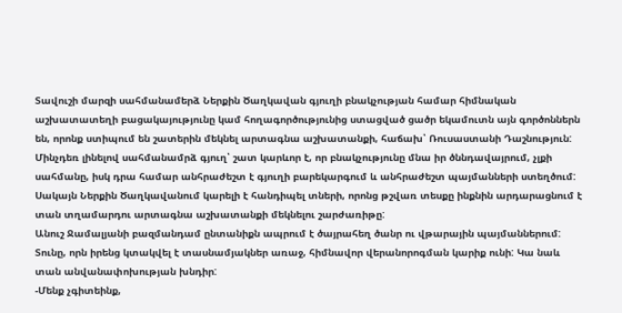Տավուշի մարզի սահմանամերձ Ներքին Ծաղկավան գյուղի բնակչության համար հիմնական աշխատատեղի բացակայությունը կամ հողագործությունից ստացված ցածր եկամուտն այն գործոններն են, որոնք ստիպում են շատերին մեկնել արտագնա աշխատանքի, հաճախ՝ Ռուսաստանի Դաշնություն:
Մինչդեռ լինելով սահմանամրձ գյուղ՝ շատ կարևոր է, որ բնակչությունը մնա իր ծննդավայրում, չլքի սահմանը, իսկ դրա համար անհրաժեշտ է գյուղի բարեկարգում և անհրաժեշտ պայմանների ստեղծում: Սակայն Ներքին Ծաղկավանում կարելի է հանդիպել տների, որոնց թշվառ տեսքը ինքնին արդարացնում է տան տղամարդու արտագնա աշխատանքի մեկնելու շարժառիթը:
Անուշ Ջամալյանի բազմանդամ ընտանիքն ապրում է ծայրահեղ ծանր ու վթարային պայմաններում: Տունը, որն իրենց կտակվել է տասնամյակներ առաջ, հիմնավոր վերանորոգման կարիք ունի: Կա նաև տան անվանափոխության խնդիր:
-Մենք չգիտեինք,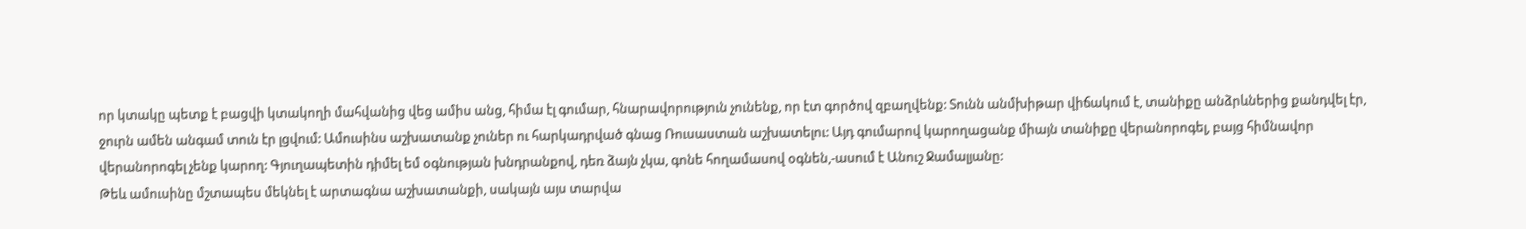որ կտակը պետք է բացվի կտակողի մահվանից վեց ամիս անց, հիմա էլ գումար, հնարավորություն չունենք, որ էտ գործով զբաղվենք: Տունն անմխիթար վիճակում է, տանիքը անձրևներից քանդվել էր, ջուրն ամեն անգամ տուն էր լցվում: Ամուսինս աշխատանք չուներ ու հարկադրված գնաց Ռուսաստան աշխատելու: Այդ գումարով կարողացանք միայն տանիքը վերանորոգել, բայց հիմնավոր վերանորոգել չենք կարող: Գյուղապետին դիմել եմ օգնության խնդրանքով, դեռ ձայն չկա, գոնե հողամասով օգնեն,-ասում է Անուշ Ջամալյանը:
Թեև ամուսինը մշտապես մեկնել է արտագնա աշխատանքի, սակայն այս տարվա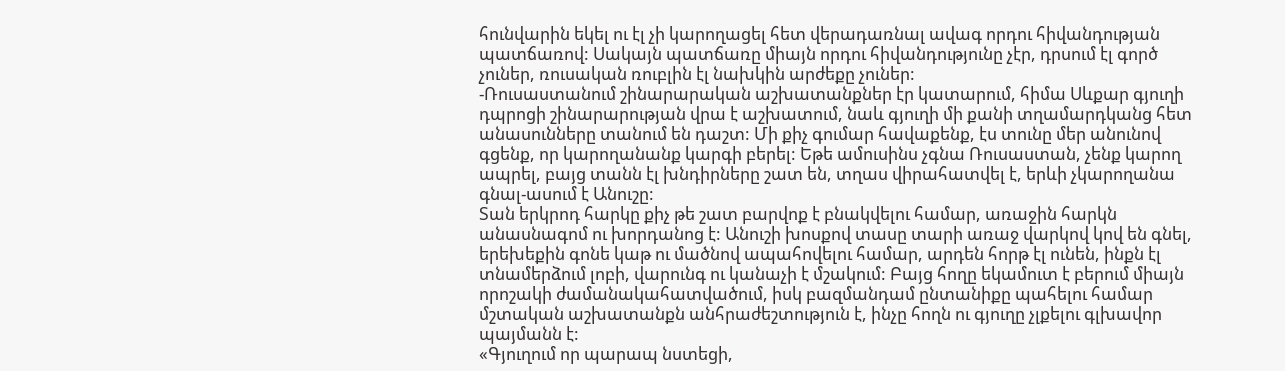հունվարին եկել ու էլ չի կարողացել հետ վերադառնալ ավագ որդու հիվանդության պատճառով: Սակայն պատճառը միայն որդու հիվանդությունը չէր, դրսում էլ գործ չուներ, ռուսական ռուբլին էլ նախկին արժեքը չուներ:
-Ռուսաստանում շինարարական աշխատանքներ էր կատարում, հիմա Սևքար գյուղի դպրոցի շինարարության վրա է աշխատում, նաև գյուղի մի քանի տղամարդկանց հետ անասունները տանում են դաշտ: Մի քիչ գումար հավաքենք, էս տունը մեր անունով գցենք, որ կարողանանք կարգի բերել: Եթե ամուսինս չգնա Ռուսաստան, չենք կարող ապրել, բայց տանն էլ խնդիրները շատ են, տղաս վիրահատվել է, երևի չկարողանա գնալ-ասում է Անուշը:
Տան երկրոդ հարկը քիչ թե շատ բարվոք է բնակվելու համար, առաջին հարկն անասնագոմ ու խորդանոց է: Անուշի խոսքով տասը տարի առաջ վարկով կով են գնել, երեխեքին գոնե կաթ ու մածնով ապահովելու համար, արդեն հորթ էլ ունեն, ինքն էլ տնամերձում լոբի, վարունգ ու կանաչի է մշակում: Բայց հողը եկամուտ է բերում միայն որոշակի ժամանակահատվածում, իսկ բազմանդամ ընտանիքը պահելու համար մշտական աշխատանքն անհրաժեշտություն է, ինչը հողն ու գյուղը չլքելու գլխավոր պայմանն է:
«Գյուղում որ պարապ նստեցի,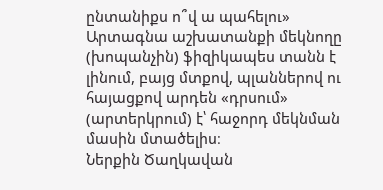ընտանիքս ո՞վ ա պահելու»
Արտագնա աշխատանքի մեկնողը (խոպանչին) ֆիզիկապես տանն է լինում, բայց մտքով, պլաններով ու հայացքով արդեն «դրսում» (արտերկրում) է՝ հաջորդ մեկնման մասին մտածելիս։
Ներքին Ծաղկավան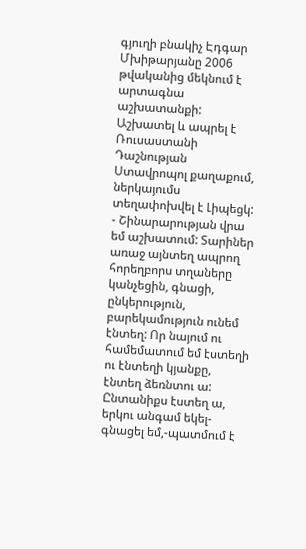գյուղի բնակիչ Էդգար Մխիթարյանը 2006 թվականից մեկնում է արտագնա աշխատանքի: Աշխատել և ապրել է Ռուսաստանի Դաշնության Ստավրոպոլ քաղաքում, ներկայումս տեղափոխվել է Լիպեցկ:
- Շինարարության վրա եմ աշխատում: Տարիներ առաջ այնտեղ ապրող հորեղբորս տղաները կանչեցին, գնացի, ընկերություն, բարեկամություն ունեմ էնտեղ: Որ նայում ու համեմատում եմ էստեղի ու էնտեղի կյանքը, էնտեղ ձեռնտու ա: Ընտանիքս էստեղ ա, երկու անգամ եկել-գնացել եմ,-պատմում է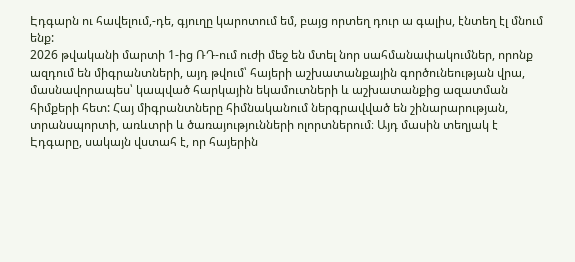Էդգարն ու հավելում,-դե, գյուղը կարոտում եմ, բայց որտեղ դուր ա գալիս, էնտեղ էլ մնում ենք:
2026 թվականի մարտի 1-ից ՌԴ-ում ուժի մեջ են մտել նոր սահմանափակումներ, որոնք ազդում են միգրանտների, այդ թվում՝ հայերի աշխատանքային գործունեության վրա, մասնավորապես՝ կապված հարկային եկամուտների և աշխատանքից ազատման հիմքերի հետ: Հայ միգրանտները հիմնականում ներգրավված են շինարարության, տրանսպորտի, առևտրի և ծառայությունների ոլորտներում։ Այդ մասին տեղյակ է Էդգարը, սակայն վստահ է, որ հայերին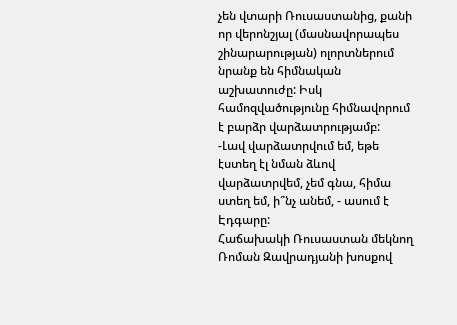չեն վտարի Ռուսաստանից, քանի որ վերոնշյալ (մասնավորապես շինարարության) ոլորտներում նրանք են հիմնական աշխատուժը: Իսկ համոզվածությունը հիմնավորում է բարձր վարձատրությամբ:
-Լավ վարձատրվում եմ, եթե էստեղ էլ նման ձևով վարձատրվեմ, չեմ գնա, հիմա ստեղ եմ, ի՞նչ անեմ, - ասում է Էդգարը:
Հաճախակի Ռուսաստան մեկնող Ռոման Զավրադյանի խոսքով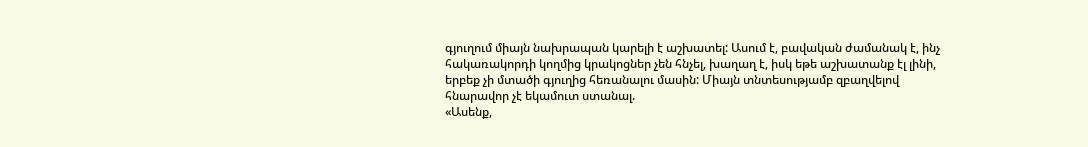գյուղում միայն նախրապան կարելի է աշխատել: Ասում է, բավական ժամանակ է, ինչ հակառակորդի կողմից կրակոցներ չեն հնչել, խաղաղ է, իսկ եթե աշխատանք էլ լինի, երբեք չի մտածի գյուղից հեռանալու մասին: Միայն տնտեսությամբ զբաղվելով հնարավոր չէ եկամուտ ստանալ.
«Ասենք,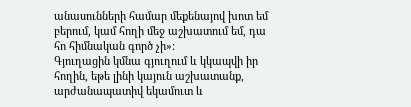անասունների համար մեքենայով խոտ եմ բերում, կամ հողի մեջ աշխատում եմ, դա հո հիմնական գործ չի»:
Գյուղացին կմնա գյուղում և կկապվի իր հողին, եթե լինի կայուն աշխատանք, արժանապատիվ եկամուտ և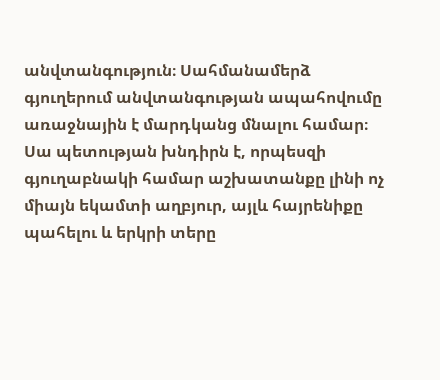անվտանգություն։ Սահմանամերձ գյուղերում անվտանգության ապահովումը առաջնային է մարդկանց մնալու համար։ Սա պետության խնդիրն է, որպեսզի գյուղաբնակի համար աշխատանքը լինի ոչ միայն եկամտի աղբյուր, այլև հայրենիքը պահելու և երկրի տերը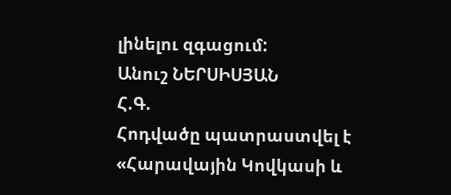լինելու զգացում:
Անուշ ՆԵՐՍԻՍՅԱՆ
Հ.Գ.
Հոդվածը պատրաստվել է «Հարավային Կովկասի և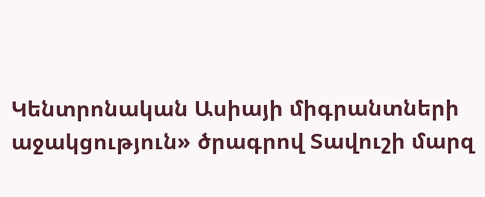Կենտրոնական Ասիայի միգրանտների աջակցություն» ծրագրով Տավուշի մարզ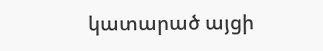կատարած այցի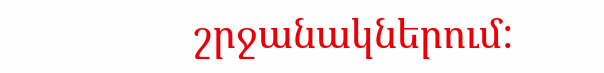շրջանակներում: